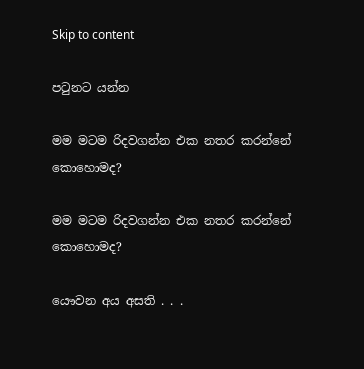Skip to content

පටුනට යන්න

මම මටම රිදවගන්න එක නතර කරන්නේ කොහොමද?

මම මටම රිදවගන්න එක නතර කරන්නේ කොහොමද?

යෞවන අය අසති . . .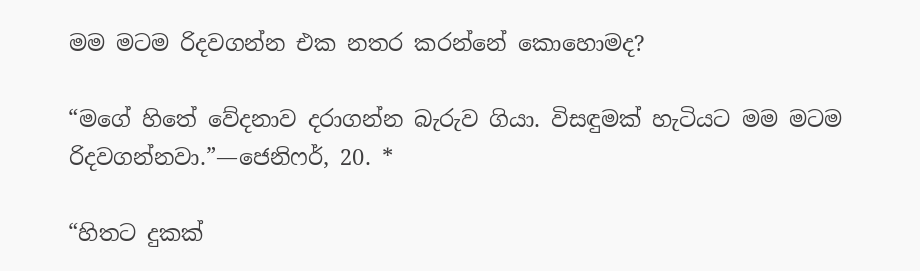මම මටම රිදවගන්න එක නතර කරන්නේ කොහොමද?

“මගේ හිතේ වේදනාව දරාගන්න බැරුව ගියා. විසඳුමක් හැටියට මම මටම රිදවගන්නවා.”—ජෙනිෆර්, 20. *

“හිතට දුකක්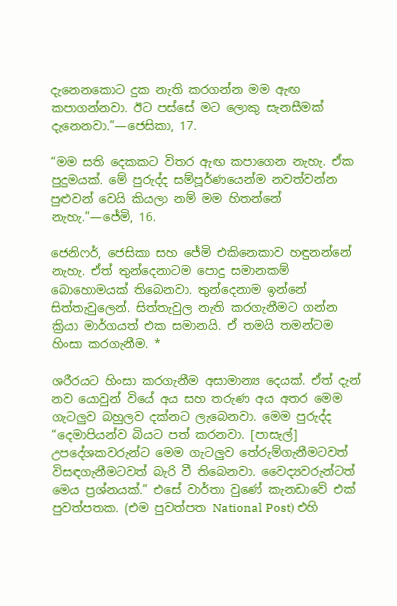දැනෙනකොට දුක නැති කරගන්න මම ඇඟ කපාගන්නවා. ඊට පස්සේ මට ලොකු සැනසීමක් දැනෙනවා.”—ජෙසිකා, 17.

“මම සති දෙකකට විතර ඇඟ කපාගෙන නැහැ. ඒක පුදුමයක්. මේ පුරුද්ද සම්පූර්ණයෙන්ම නවත්වන්න පුළුවන් වෙයි කියලා නම් මම හිතන්නේ නැහැ.”—ජේමි, 16.

ජෙනිෆර්, ජෙසිකා සහ ජේමි එකිනෙකාව හඳුනන්නේ නැහැ. ඒත් තුන්දෙනාටම පොදු සමානකම් බොහොමයක් තිබෙනවා. තුන්දෙනාම ඉන්නේ සිත්තැවුලෙන්. සිත්තැවුල නැති කරගැනීමට ගන්න ක්‍රියා මාර්ගයත් එක සමානයි. ඒ තමයි තමන්ටම හිංසා කරගැනීම. *

ශරීරයට හිංසා කරගැනීම අසාමාන්‍ය දෙයක්. ඒත් දැන් නව යොවුන් වියේ අය සහ තරුණ අය අතර මෙම ගැටලුව බහුලව දක්නට ලැබෙනවා. මෙම පුරුද්ද “දෙමාපියන්ව බියට පත් කරනවා. [පාසැල්] උපදේශකවරුන්ට මෙම ගැටලුව තේරුම්ගැනීමටවත් විසඳගැනීමටවත් බැරි වී තිබෙනවා. වෛද්‍යවරුන්ටත් මෙය ප්‍රශ්නයක්.” එසේ වාර්තා වුණේ කැනඩාවේ එක් පුවත්පතක. (එම පුවත්පත National Post) එහි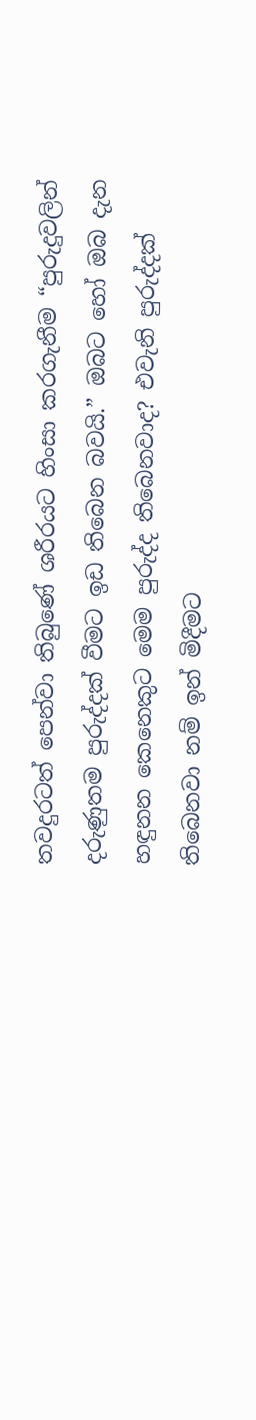තවදුරටත් පෙන්වා තිබුණේ ශරීරයට හිංසා කරගැනීම “පුරුදුවලින් දරුණුතම පුරුද්දක් වීමට ඉඩ තිබෙන බවයි.” ඔබට හෝ ඔබ දැන හඳුනන කෙනෙකුට මෙම පුරුද්ද තිබෙනවාද? එවැනි පුරුද්දක් තිබෙනවා නම් ඉන් මිදීමට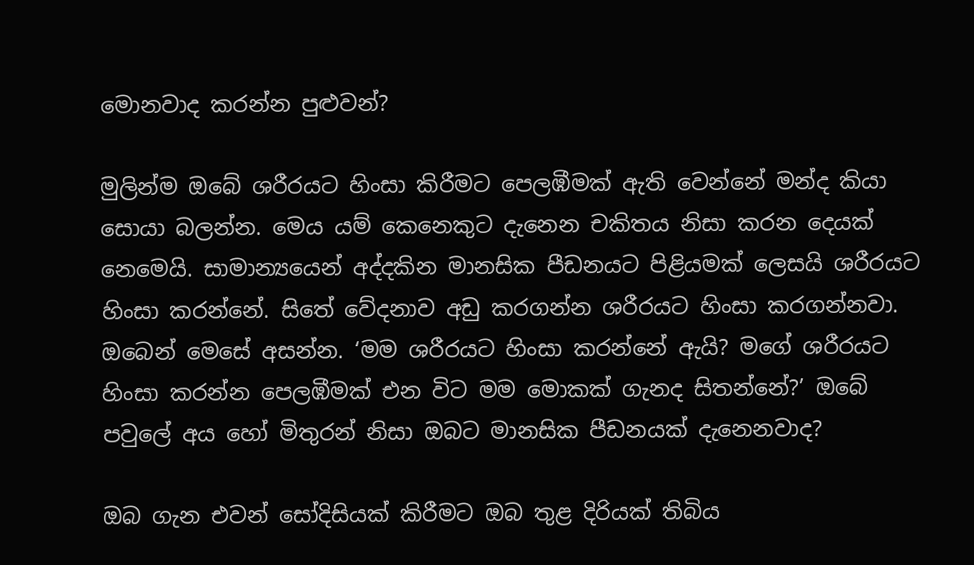මොනවාද කරන්න පුළුවන්?

මුලින්ම ඔබේ ශරීරයට හිංසා කිරීමට පෙලඹීමක් ඇති වෙන්නේ මන්ද කියා සොයා බලන්න. මෙය යම් කෙනෙකුට දැනෙන චකිතය නිසා කරන දෙයක් නෙමෙයි. සාමාන්‍යයෙන් අද්දකින මානසික පීඩනයට පිළියමක් ලෙසයි ශරීරයට හිංසා කරන්නේ. සිතේ වේදනාව අඩු කරගන්න ශරීරයට හිංසා කරගන්නවා. ඔබෙන් මෙසේ අසන්න. ‘මම ශරීරයට හිංසා කරන්නේ ඇයි? මගේ ශරීරයට හිංසා කරන්න පෙලඹීමක් එන විට මම මොකක් ගැනද සිතන්නේ?’ ඔබේ පවුලේ අය හෝ මිතුරන් නිසා ඔබට මානසික පීඩනයක් දැනෙනවාද?

ඔබ ගැන එවන් සෝදිසියක් කිරීමට ඔබ තුළ දිරියක් තිබිය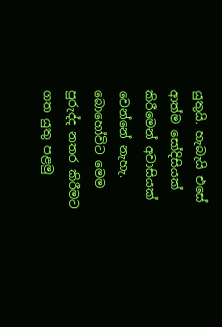යුතුයි. හැබැයි එසේ ආත්ම සෝදිසියක් කිරීමෙන් අවාසියක් වෙන්නේ නැහැ. බොහෝවිට මෙම පුරුද්ද නතර කිරීමට ගත යුතු පළමු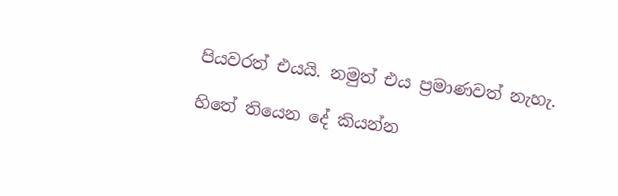පියවරත් එයයි. නමුත් එය ප්‍රමාණවත් නැහැ.

හිතේ තියෙන දේ කියන්න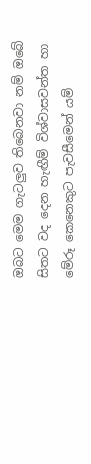ඔබට මෙම ගැටලුව තිබෙනවා නම් ඔබේ සිතට වද දෙන හැඟීම් විශ්වාසවන්ත හා මේරූ කෙනෙකුට පැවසීමෙන් යම්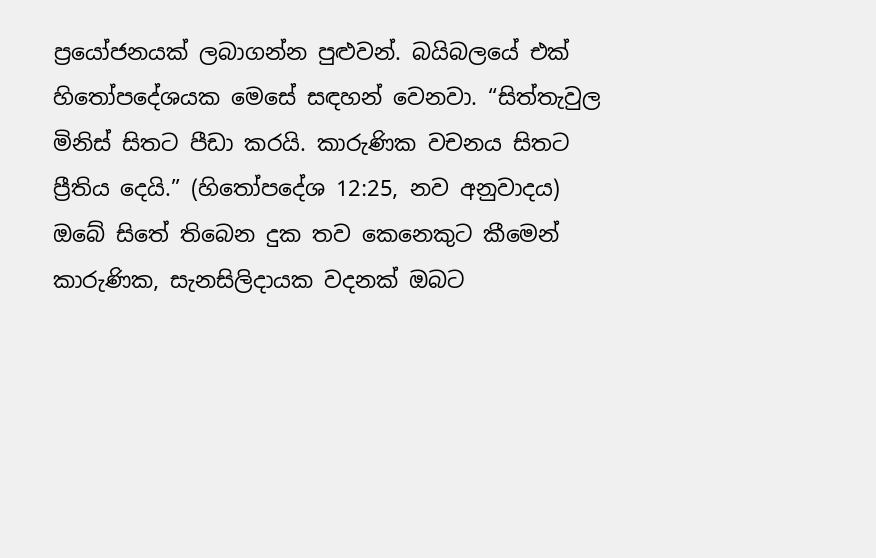ප්‍රයෝජනයක් ලබාගන්න පුළුවන්. බයිබලයේ එක් හිතෝපදේශයක මෙසේ සඳහන් වෙනවා. “සිත්තැවුල මිනිස් සිතට පීඩා කරයි. කාරුණික වචනය සිතට ප්‍රීතිය දෙයි.” (හිතෝපදේශ 12:25, නව අනුවාදය) ඔබේ සිතේ තිබෙන දුක තව කෙනෙකුට කීමෙන් කාරුණික, සැනසිලිදායක වදනක් ඔබට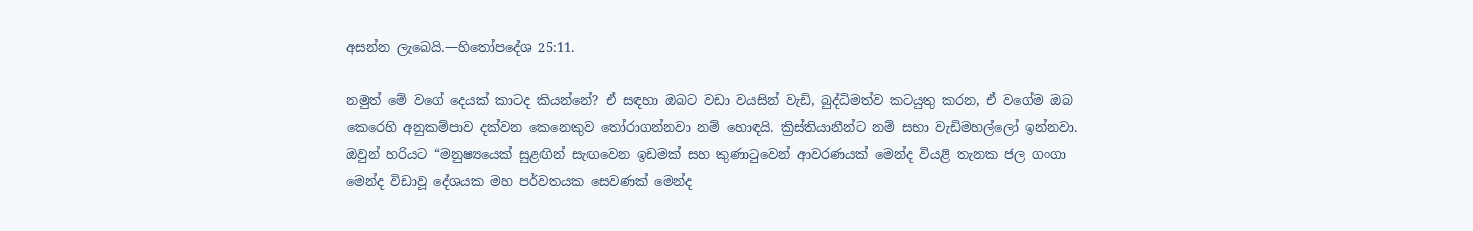අසන්න ලැබෙයි.—හිතෝපදේශ 25:11.

නමුත් මේ වගේ දෙයක් කාටද කියන්නේ? ඒ සඳහා ඔබට වඩා වයසින් වැඩි, බුද්ධිමත්ව කටයුතු කරන, ඒ වගේම ඔබ කෙරෙහි අනුකම්පාව දක්වන කෙනෙකුව තෝරාගන්නවා නම් හොඳයි. ක්‍රිස්තියානීන්ට නම් සභා වැඩිමහල්ලෝ ඉන්නවා. ඔවුන් හරියට “මනුෂ්‍යයෙක් සුළඟින් සැඟවෙන ඉඩමක් සහ කුණාටුවෙන් ආවරණයක් මෙන්ද වියළි තැනක ජල ගංගා මෙන්ද විඩාවූ දේශයක මහ පර්වතයක සෙවණක් මෙන්ද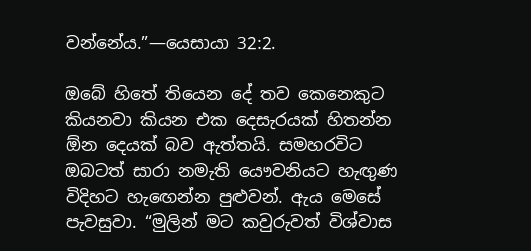වන්නේය.”—යෙසායා 32:2.

ඔබේ හිතේ තියෙන දේ තව කෙනෙකුට කියනවා කියන එක දෙසැරයක් හිතන්න ඕන දෙයක් බව ඇත්තයි. සමහරවිට ඔබටත් සාරා නමැති යෞවනියට හැඟුණ විදිහට හැඟෙන්න පුළුවන්. ඇය මෙසේ පැවසුවා. “මුලින් මට කවුරුවත් විශ්වාස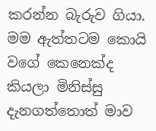කරන්න බැරුව ගියා. මම ඇත්තටම කොයි වගේ කෙනෙක්ද කියලා මිනිස්සු දැනගත්තොත් මාව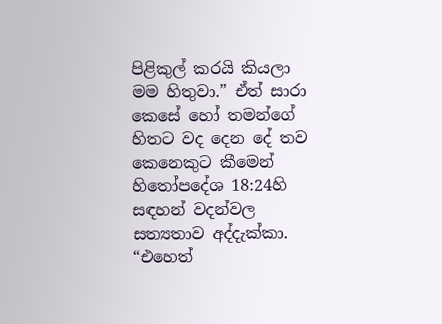පිළිකුල් කරයි කියලා මම හිතුවා.” ඒත් සාරා කෙසේ හෝ තමන්ගේ හිතට වද දෙන දේ තව කෙනෙකුට කීමෙන් හිතෝපදේශ 18:24හි සඳහන් වදන්වල සත්‍යතාව අද්දැක්කා. “එහෙත්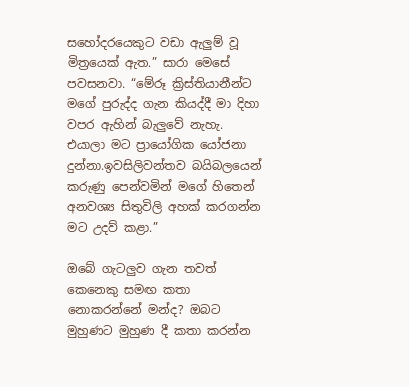සහෝදරයෙකුට වඩා ඇලුම් වූ මිත්‍රයෙක් ඇත.” සාරා මෙසේ පවසනවා. “මේරූ ක්‍රිස්තියානීන්ට මගේ පුරුද්ද ගැන කියද්දී මා දිහා වපර ඇහින් බැලුවේ නැහැ. එයාලා මට ප්‍රායෝගික යෝජනා දුන්නා.ඉවසිලිවන්තව බයිබලයෙන් කරුණු පෙන්වමින් මගේ හිතෙන් අනවශ්‍ය සිතුවිලි අහක් කරගන්න මට උදව් කළා.”

ඔබේ ගැටලුව ගැන තවත් කෙනෙකු සමඟ කතා නොකරන්නේ මන්ද? ඔබට මුහුණට මුහුණ දී කතා කරන්න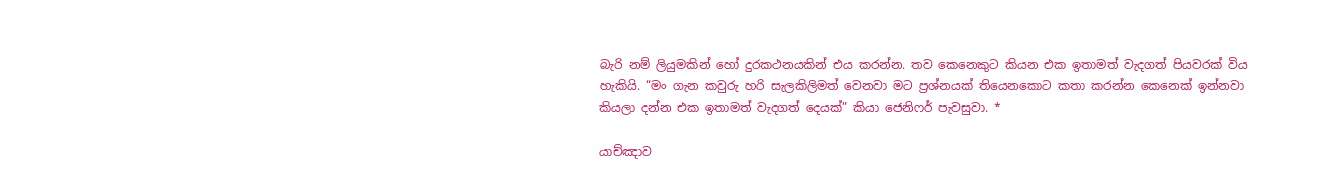බැරි නම් ලියුමකින් හෝ දුරකථනයකින් එය කරන්න. තව කෙනෙකුට කියන එක ඉතාමත් වැදගත් පියවරක් විය හැකියි. “මං ගැන කවුරු හරි සැලකිලිමත් වෙනවා මට ප්‍රශ්නයක් තියෙනකොට කතා කරන්න කෙනෙක් ඉන්නවා කියලා දන්න එක ඉතාමත් වැදගත් දෙයක්” කියා ජෙනිෆර් පැවසුවා. *

යාච්ඤාව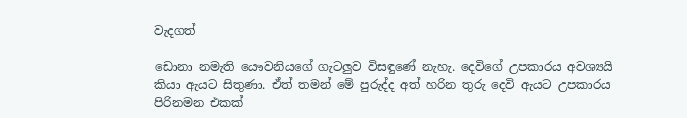වැදගත්

ඩොනා නමැති යෞවනියගේ ගැටලුව විසඳුණේ නැහැ. දෙවිගේ උපකාරය අවශ්‍යයි කියා ඇයට සිතුණා. ඒත් තමන් මේ පුරුද්ද අත් හරින තුරු දෙවි ඇයට උපකාරය පිරිනමන එකක්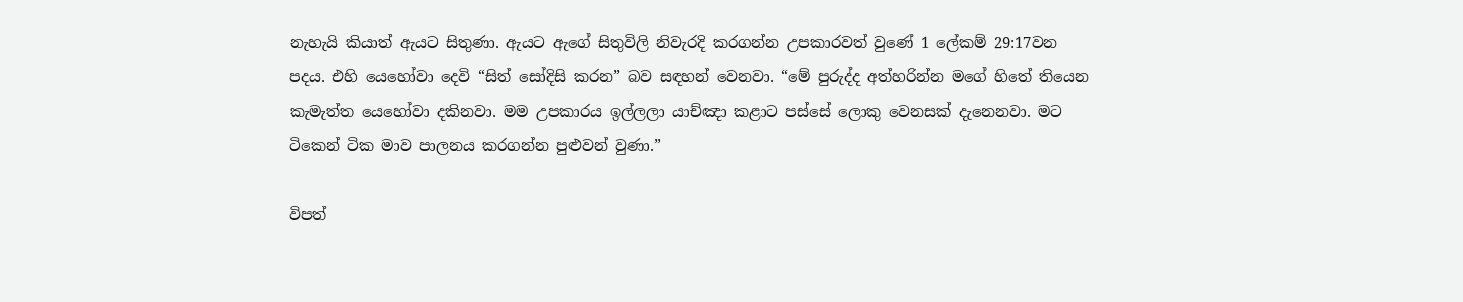නැහැයි කියාත් ඇයට සිතුණා. ඇයට ඇගේ සිතුවිලි නිවැරදි කරගන්න උපකාරවත් වුණේ 1 ලේකම් 29:17වන පදය. එහි යෙහෝවා දෙවි “සිත් සෝදිසි කරන” බව සඳහන් වෙනවා. “මේ පුරුද්ද අත්හරින්න මගේ හිතේ තියෙන කැමැත්ත යෙහෝවා දකිනවා. මම උපකාරය ඉල්ලලා යාච්ඤා කළාට පස්සේ ලොකු වෙනසක් දැනෙනවා. මට ටිකෙන් ටික මාව පාලනය කරගන්න පුළුවන් වුණා.”

විපත්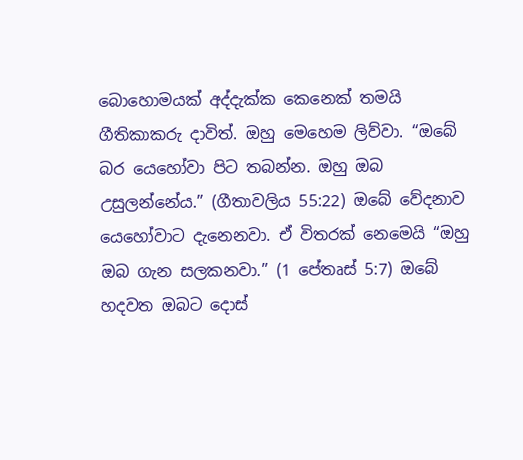බොහොමයක් අද්දැක්ක කෙනෙක් තමයි ගීතිකාකරු දාවිත්. ඔහු මෙහෙම ලිව්වා. “ඔබේ බර යෙහෝවා පිට තබන්න. ඔහු ඔබ උසුලන්නේය.” (ගීතාවලිය 55:22) ඔබේ වේදනාව යෙහෝවාට දැනෙනවා. ඒ විතරක් නෙමෙයි “ඔහු ඔබ ගැන සලකනවා.” (1 පේතෘස් 5:7) ඔබේ හදවත ඔබට දොස්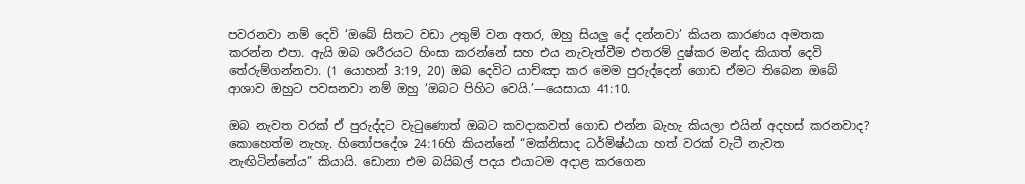පවරනවා නම් දෙවි ‘ඔබේ සිතට වඩා උතුම් වන අතර, ඔහු සියලු දේ දන්නවා’ කියන කාරණය අමතක කරන්න එපා. ඇයි ඔබ ශරීරයට හිංසා කරන්නේ සහ එය නැවැත්වීම එතරම් දුෂ්කර මන්ද කියාත් දෙවි තේරුම්ගන්නවා. (1 යොහන් 3:19, 20) ඔබ දෙවිට යාච්ඤා කර මෙම පුරුද්දෙන් ගොඩ ඒමට තිබෙන ඔබේ ආශාව ඔහුට පවසනවා නම් ඔහු ‘ඔබට පිහිට වෙයි.’—යෙසායා 41:10.

ඔබ නැවත වරක් ඒ පුරුද්දට වැටුණොත් ඔබට කවදාකවත් ගොඩ එන්න බැහැ කියලා එයින් අදහස් කරනවාද? කොහෙත්ම නැහැ. හිතෝපදේශ 24:16හි කියන්නේ “මක්නිසාද ධර්මිෂ්ඨයා හත් වරක් වැටී නැවත නැඟිටින්නේය” කියායි. ඩොනා එම බයිබල් පදය එයාටම අදාළ කරගෙන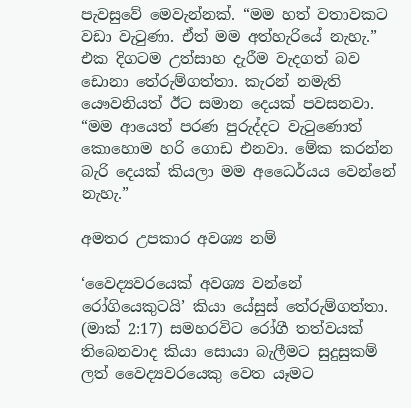පැවසුවේ මෙවැන්නක්. “මම හත් වතාවකට වඩා වැටුණා. ඒත් මම අත්හැරියේ නැහැ.” එක දිගටම උත්සාහ දැරීම වැදගත් බව ඩොනා තේරුම්ගත්තා. කැරන් නමැති යෞවනියත් ඊට සමාන දෙයක් පවසනවා. “මම ආයෙත් පරණ පුරුද්දට වැටුණොත් කොහොම හරි ගොඩ එනවා. මේක කරන්න බැරි දෙයක් කියලා මම අධෛර්යය වෙන්නේ නැහැ.”

අමතර උපකාර අවශ්‍ය නම්

‘වෛද්‍යවරයෙක් අවශ්‍ය වන්නේ රෝගියෙකුටයි’ කියා යේසුස් තේරුම්ගත්තා. (මාක් 2:17) සමහරවිට රෝගී තත්වයක් තිබෙනවාද කියා සොයා බැලීමට සුදුසුකම් ලත් වෛද්‍යවරයෙකු වෙත යෑමට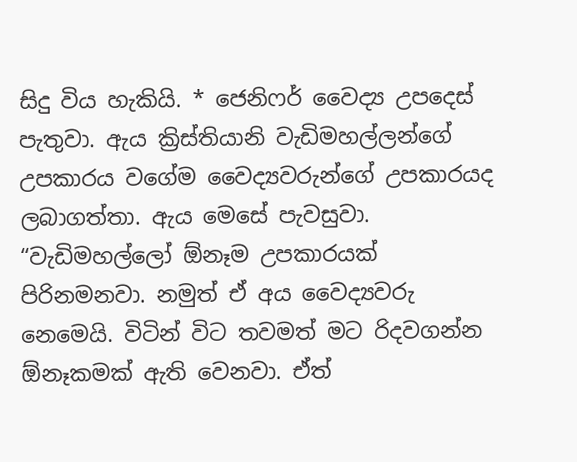සිදු විය හැකියි. * ජෙනිෆර් වෛද්‍ය උපදෙස් පැතුවා. ඇය ක්‍රිස්තියානි වැඩිමහල්ලන්ගේ උපකාරය වගේම වෛද්‍යවරුන්ගේ උපකාරයද ලබාගත්තා. ඇය මෙසේ පැවසුවා. “වැඩිමහල්ලෝ ඕනෑම උපකාරයක් පිරිනමනවා. නමුත් ඒ අය වෛද්‍යවරු නෙමෙයි. විටින් විට තවමත් මට රිදවගන්න ඕනෑකමක් ඇති වෙනවා. ඒත්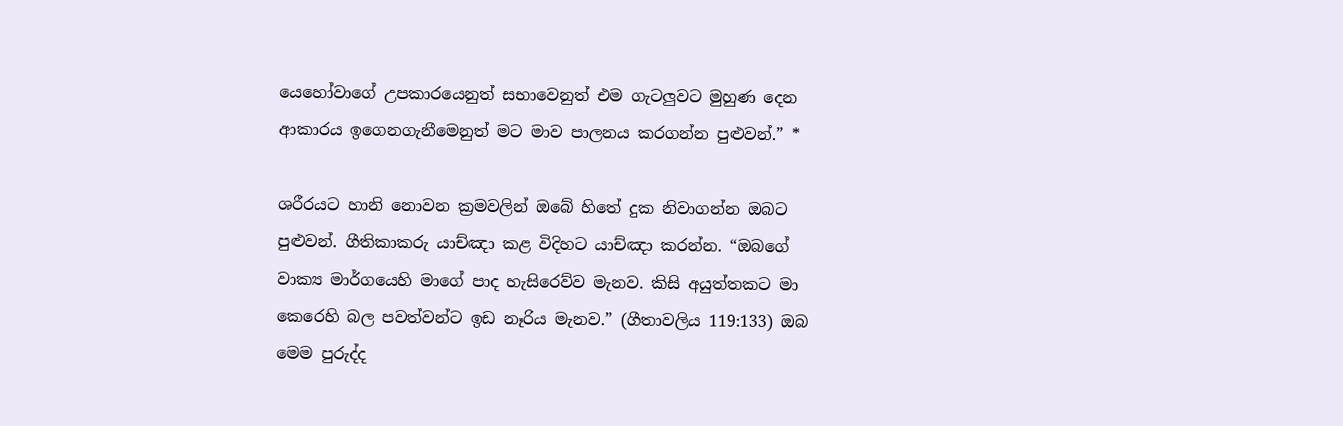යෙහෝවාගේ උපකාරයෙනුත් සභාවෙනුත් එම ගැටලුවට මුහුණ දෙන ආකාරය ඉගෙනගැනීමෙනුත් මට මාව පාලනය කරගන්න පුළුවන්.” *

ශරීරයට හානි නොවන ක්‍රමවලින් ඔබේ හිතේ දුක නිවාගන්න ඔබට පුළුවන්. ගීතිකාකරු යාච්ඤා කළ විදිහට යාච්ඤා කරන්න. “ඔබගේ වාක්‍ය මාර්ගයෙහි මාගේ පාද හැසිරෙව්ව මැනව. කිසි අයුත්තකට මා කෙරෙහි බල පවත්වන්ට ඉඩ නෑරිය මැනව.” (ගීතාවලිය 119:133) ඔබ මෙම පුරුද්ද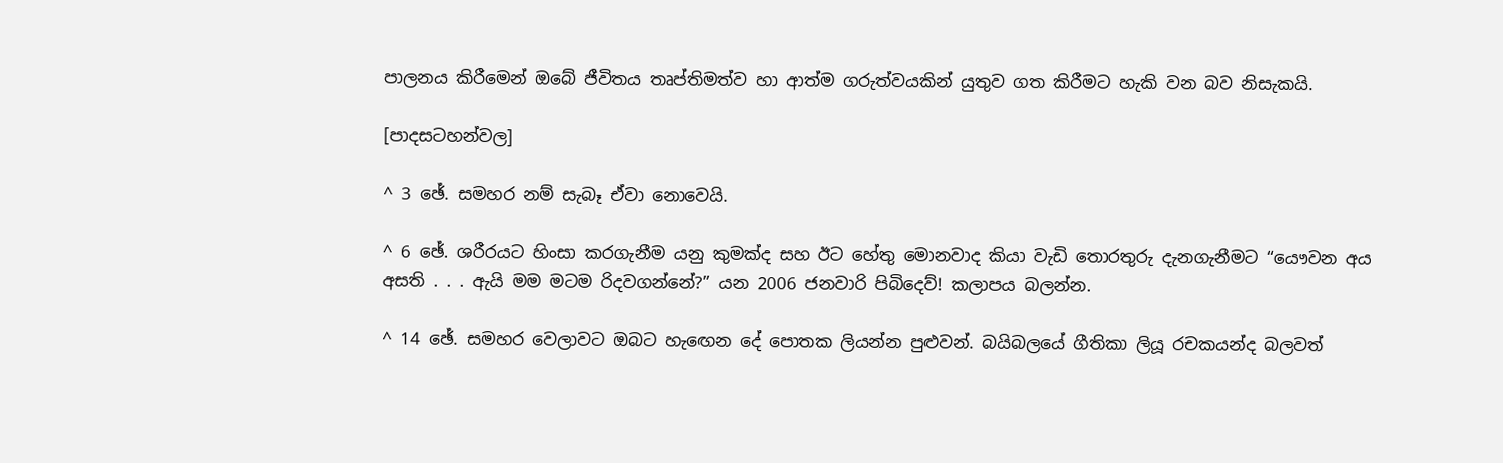පාලනය කිරීමෙන් ඔබේ ජීවිතය තෘප්තිමත්ව හා ආත්ම ගරුත්වයකින් යුතුව ගත කිරීමට හැකි වන බව නිසැකයි.

[පාදසටහන්වල]

^ 3 ඡේ. සමහර නම් සැබෑ ඒවා නොවෙයි.

^ 6 ඡේ. ශරීරයට හිංසා කරගැනීම යනු කුමක්ද සහ ඊට හේතු මොනවාද කියා වැඩි තොරතුරු දැනගැනීමට “යෞවන අය අසති . . . ඇයි මම මටම රිදවගන්නේ?” යන 2006 ජනවාරි පිබිදෙව්! කලාපය බලන්න.

^ 14 ඡේ. සමහර වෙලාවට ඔබට හැඟෙන දේ පොතක ලියන්න පුළුවන්. බයිබලයේ ගීතිකා ලියූ රචකයන්ද බලවත්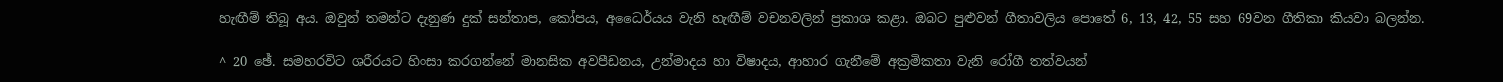හැඟීම් තිබූ අය. ඔවුන් තමන්ට දැනුණ දුක් සන්තාප, කෝපය, අධෛර්යය වැනි හැඟීම් වචනවලින් ප්‍රකාශ කළා. ඔබට පුළුවන් ගීතාවලිය පොතේ 6, 13, 42, 55 සහ 69වන ගීතිකා කියවා බලන්න.

^ 20 ඡේ. සමහරවිට ශරීරයට හිංසා කරගන්නේ මානසික අවපීඩනය, උන්මාදය හා විෂාදය, ආහාර ගැනීමේ අක්‍රමිකතා වැනි රෝගී තත්වයන්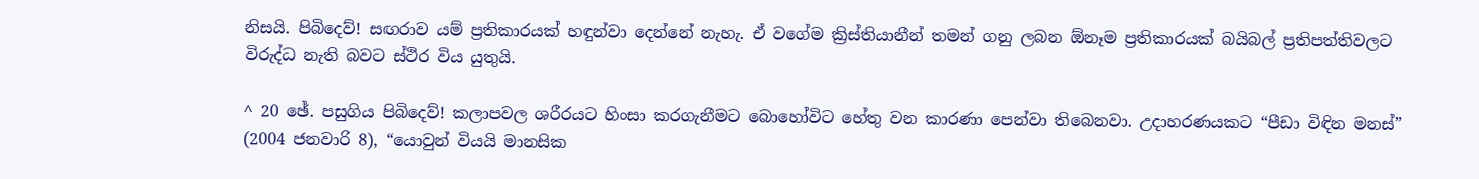නිසයි. පිබිදෙව්! සඟරාව යම් ප්‍රතිකාරයක් හඳුන්වා දෙන්නේ නැහැ. ඒ වගේම ක්‍රිස්තියානීන් තමන් ගනු ලබන ඕනෑම ප්‍රතිකාරයක් බයිබල් ප්‍රතිපත්තිවලට විරුද්ධ නැති බවට ස්ථිර විය යුතුයි.

^ 20 ඡේ. පසුගිය පිබිදෙව්! කලාපවල ශරීරයට හිංසා කරගැනීමට බොහෝවිට හේතු වන කාරණා පෙන්වා තිබෙනවා. උදාහරණයකට “පීඩා විඳින මනස්” (2004 ජනවාරි 8), “යොවුන් වියයි මානසික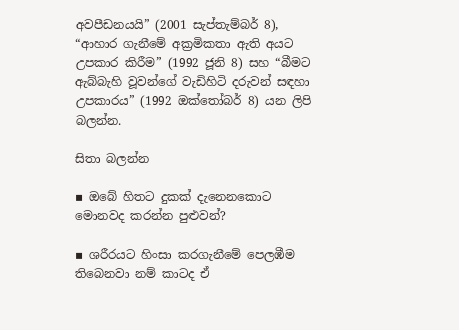අවපීඩනයයි” (2001 සැප්තැම්බර් 8), “ආහාර ගැනීමේ අක්‍රමිකතා ඇති අයට උපකාර කිරීම” (1992 ජූනි 8) සහ “බීමට ඇබ්බැහි වූවන්ගේ වැඩිහිටි දරුවන් සඳහා උපකාරය” (1992 ඔක්තෝබර් 8) යන ලිපි බලන්න.

සිතා බලන්න

▪ ඔබේ හිතට දුකක් දැනෙනකොට මොනවද කරන්න පුළුවන්?

▪ ශරීරයට හිංසා කරගැනීමේ පෙලඹීම තිබෙනවා නම් කාටද ඒ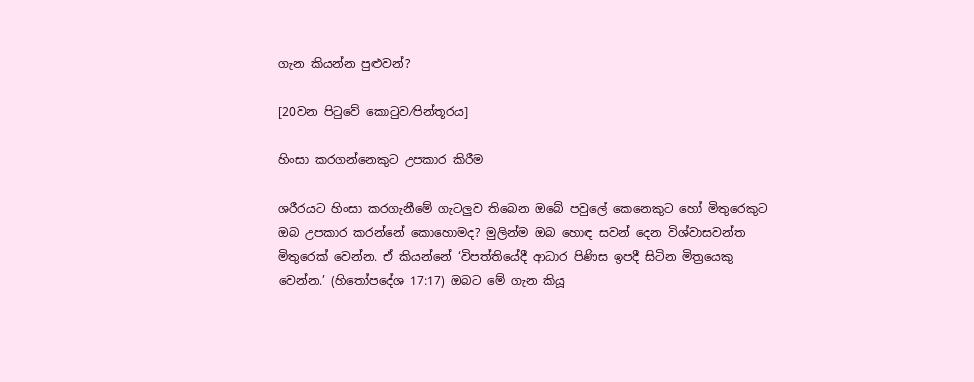ගැන කියන්න පුළුවන්?

[20වන පිටුවේ කොටුව⁄පින්තූරය]

හිංසා කරගන්නෙකුට උපකාර කිරීම

ශරීරයට හිංසා කරගැනීමේ ගැටලුව තිබෙන ඔබේ පවුලේ කෙනෙකුට හෝ මිතුරෙකුට ඔබ උපකාර කරන්නේ කොහොමද? මුලින්ම ඔබ හොඳ සවන් දෙන විශ්වාසවන්ත මිතුරෙක් වෙන්න. ඒ කියන්නේ ‘විපත්තියේදී ආධාර පිණිස ඉපදී සිටින මිත්‍රයෙකු වෙන්න.’ (හිතෝපදේශ 17:17) ඔබට මේ ගැන කියූ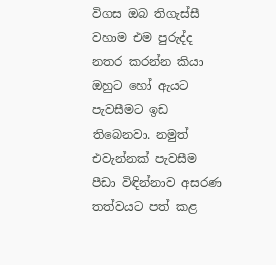විගස ඔබ තිගැස්සී වහාම එම පුරුද්ද නතර කරන්න කියා ඔහුට හෝ ඇයට පැවසීමට ඉඩ තිබෙනවා. නමුත් එවැන්නක් පැවසීම පීඩා විඳින්නාව අසරණ තත්වයට පත් කළ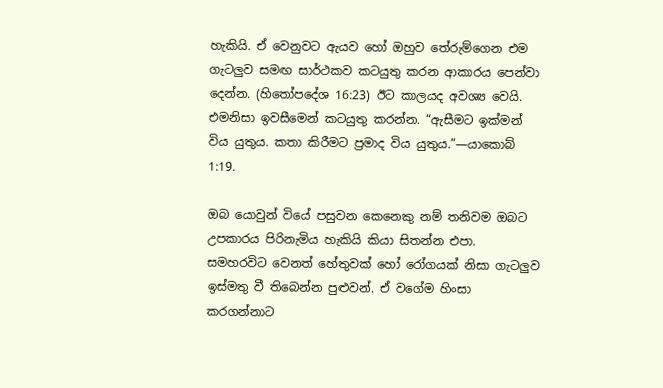හැකියි. ඒ වෙනුවට ඇයව හෝ ඔහුව තේරුම්ගෙන එම ගැටලුව සමඟ සාර්ථකව කටයුතු කරන ආකාරය පෙන්වා දෙන්න. (හිතෝපදේශ 16:23) ඊට කාලයද අවශ්‍ය වෙයි. එමනිසා ඉවසීමෙන් කටයුතු කරන්න. “ඇසීමට ඉක්මන් විය යුතුය. කතා කිරීමට ප්‍රමාද විය යුතුය.”—යාකොබ් 1:19.

ඔබ යොවුන් වියේ පසුවන කෙනෙකු නම් තනිවම ඔබට උපකාරය පිරිනැමිය හැකියි කියා සිතන්න එපා. සමහරවිට වෙනත් හේතුවක් හෝ රෝගයක් නිසා ගැටලුව ඉස්මතු වී තිබෙන්න පුළුවන්. ඒ වගේම හිංසා කරගන්නාට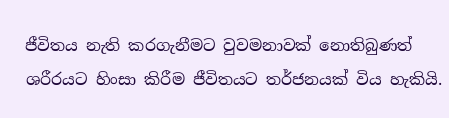ජීවිතය නැති කරගැනීමට වුවමනාවක් නොතිබුණත් ශරීරයට හිංසා කිරීම ජීවිතයට තර්ජනයක් විය හැකියි.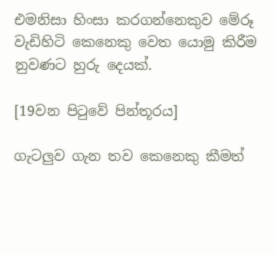එමනිසා හිංසා කරගන්නෙකුව මේරූ වැඩිහිටි කෙනෙකු වෙත යොමු කිරීම නුවණට හුරු දෙයක්.

[19වන පිටුවේ පින්තූරය]

ගැටලුව ගැන තව කෙනෙකු කීමත්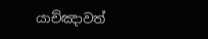යාච්ඤාවත්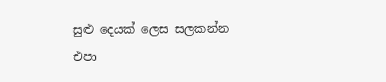සුළු දෙයක් ලෙස සලකන්න එපා